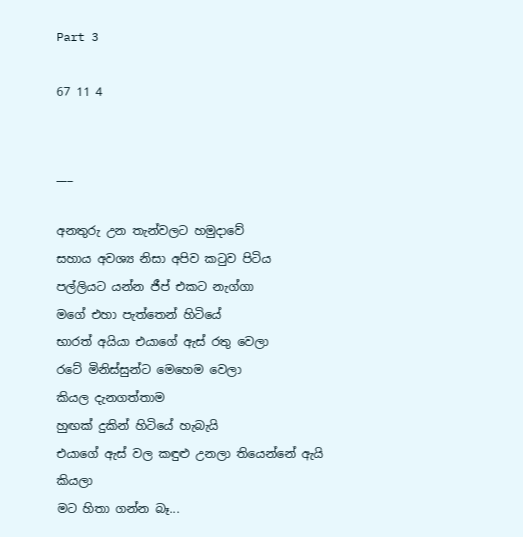Part 3

67 11 4


___

අනතුරු උන තැන්වලට හමුදාවේ
සහාය අවශ්‍ය නිසා අපිව කටුව පිටිය
පල්ලියට යන්න ජීප් එකට නැග්ගා
මගේ එහා පැත්තෙන් හිටියේ
භාරත් අයියා එයාගේ ඇස් රතු වෙලා
රටේ මිනිස්සුන්ට මෙහෙම වෙලා
කියල දැනගත්තාම
හුඟක් දුකින් හිටියේ හැබැයි
එයාගේ ඇස් වල කඳුළු උනලා තියෙන්නේ ඇයි කියලා
මට හිතා ගන්න බෑ...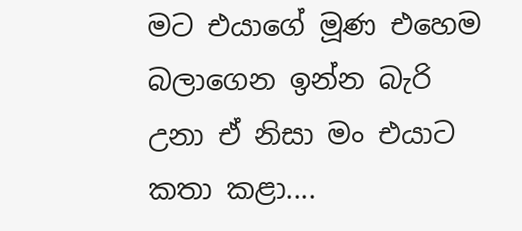මට එයාගේ මූණ එහෙම බලාගෙන ඉන්න බැරි උනා ඒ නිසා මං එයාට කතා කළා....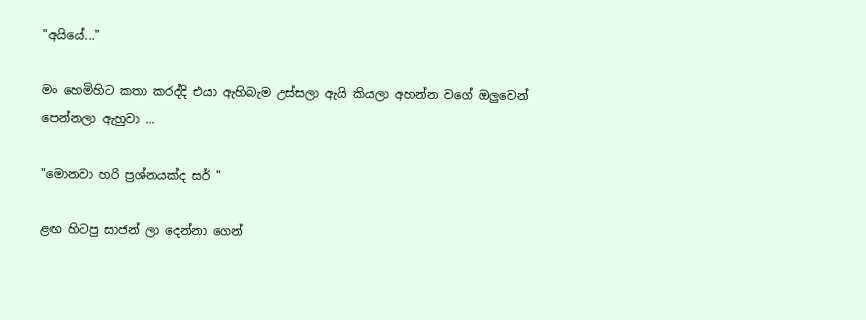"අයියේ..."

මං හෙමිහිට කතා කරද්දි එයා ඇහිබැම උස්සලා ඇයි කියලා අහන්න වගේ ඔලුවෙන් පෙන්නලා ඇහුවා ...

"මොනවා හරි ප්‍රශ්නයක්ද සර් "

ළඟ හිටපු සාජන් ලා දෙන්නා ගෙන්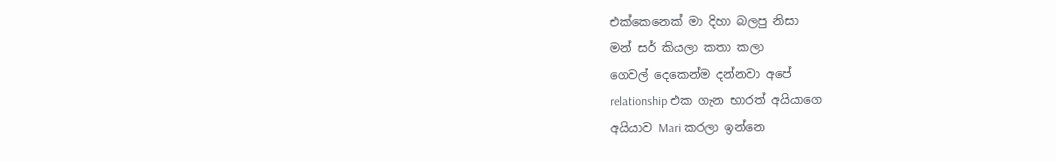එක්කෙනෙක් මා දිහා බලපු නිසා
මන් සර් කියලා කතා කලා
ගෙවල් දෙකෙන්ම දන්නවා අපේ
relationship එක ගැන භාරත් අයියාගෙ
අයියාව Mari කරලා ඉන්නෙ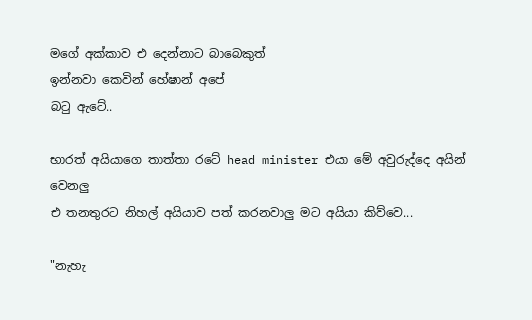මගේ අක්කාව එ දෙන්නාට බාබෙකුත්
ඉන්නවා කෙවින් හේෂාන් අපේ
බටු ඇටේ..

භාරත් අයියාගෙ තාත්තා රටේ head minister එයා මේ අවුරුද්දෙ අයින් වෙනලු
එ තනතුරට නිහල් අයියාව පත් කරනවාලු මට අයියා කිව්වෙ...

"නැහැ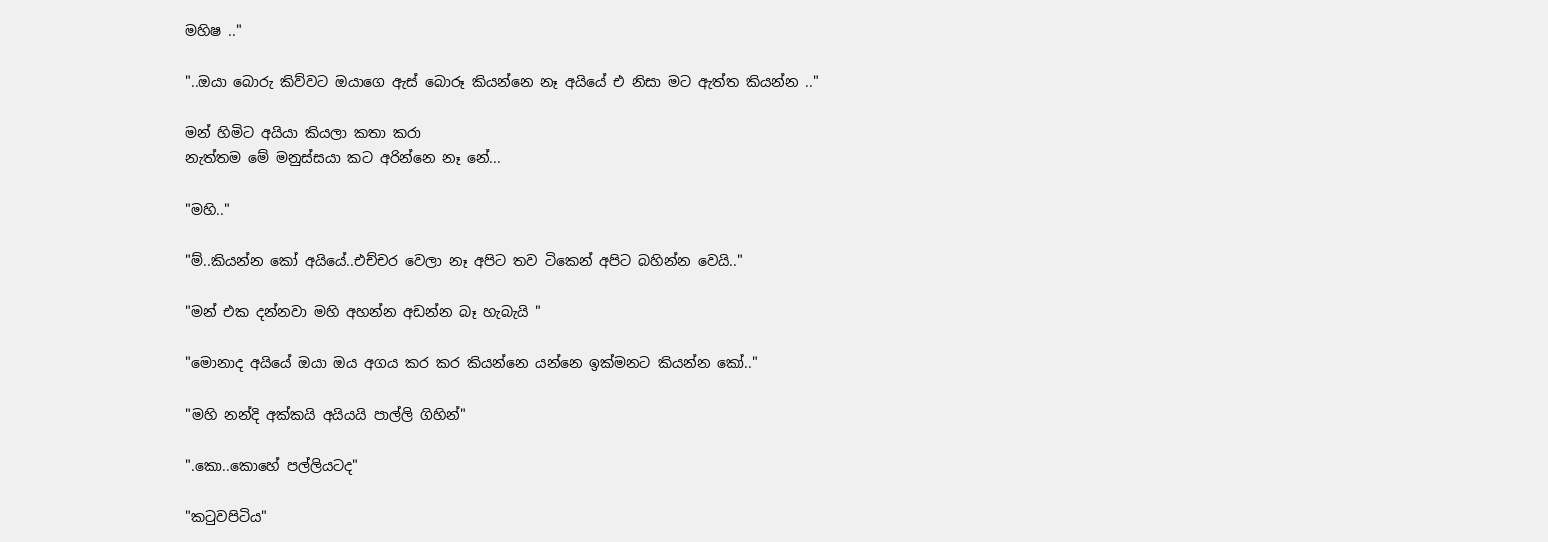මහිෂ .."

"..ඔයා බොරු කිව්වට ඔයාගෙ ඇස් බොරූ කියන්නෙ නෑ අයියේ එ නිසා මට ඇත්ත කියන්න .."

මන් හිමිට අයියා කියලා කතා කරා
නැත්තම මේ මනුස්සයා කට අරින්නෙ නෑ නේ...

"මහි.."

"ම්..කියන්න කෝ අයියේ..එච්චර වෙලා නෑ අපිට තව ටිකෙන් අපිට බහින්න වෙයි.."

"මන් එක දන්නවා මහි අහන්න අඩන්න බෑ හැබැයි "

"මොනාද අයියේ ඔයා ඔය අගය කර කර කියන්නෙ යන්නෙ ඉක්මනට කියන්න කෝ.."

"මහි නන්දි අක්කයි අයියයි පාල්ලි ගිහින්"

".කො..කොහේ පල්ලියටද"

"කටුවපිටිය"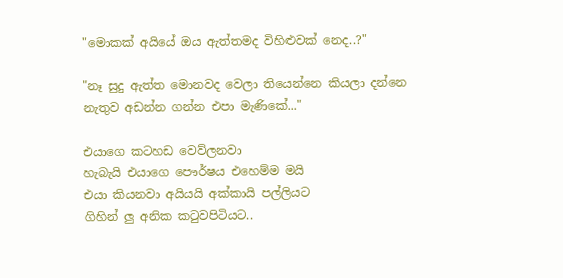"මොකක් අයියේ ඔය ඇත්තමද විහිළුවක් නෙද..?"

"නෑ සුදු ඇත්ත මොනවද වෙලා තියෙන්නෙ කියලා දන්නෙ නැතුව අඩන්න ගන්න එපා මැණිකේ..."

එයාගෙ කටහඩ වෙව්ලනවා
හැබැයි එයාගෙ පෞර්ෂය එහෙම්ම මයි
එයා කියනවා අයියයි අක්කායි පල්ලියට
ගිහින් ලු අනික කටුවපිටියට..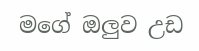මගේ ඔලුව උඩ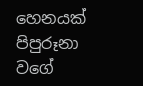හෙනයක් පිපුරූනා වගේ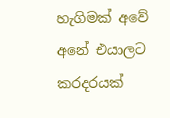හැගිමක් අවේ අනේ එයාලට කරදරයක්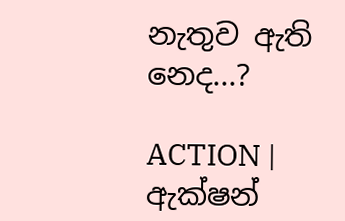නැතුව ඇති නෙද...?

ACTION |  ඇක්ෂන්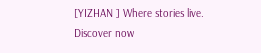[YIZHAN ] Where stories live. Discover now